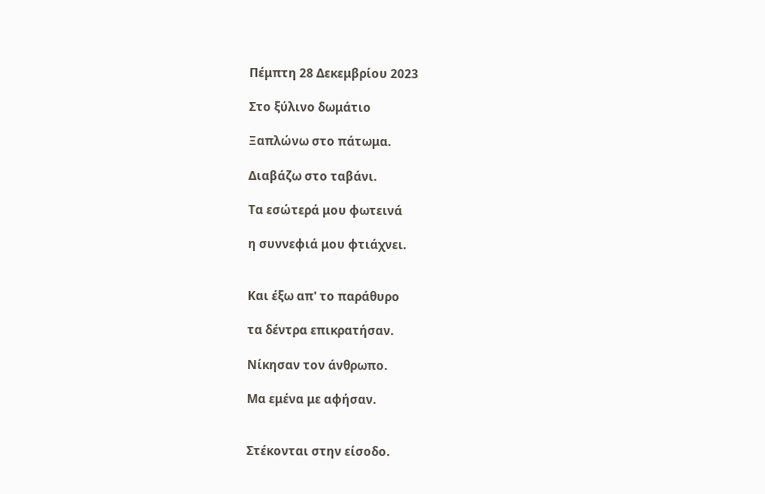Πέμπτη 28 Δεκεμβρίου 2023

Στο ξύλινο δωμάτιο

Ξαπλώνω στο πάτωμα.

Διαβάζω στο ταβάνι.

Τα εσώτερά μου φωτεινά

η συννεφιά μου φτιάχνει.


Και έξω απ' το παράθυρο

τα δέντρα επικρατήσαν.

Νίκησαν τον άνθρωπο.

Μα εμένα με αφήσαν.


Στέκονται στην είσοδο.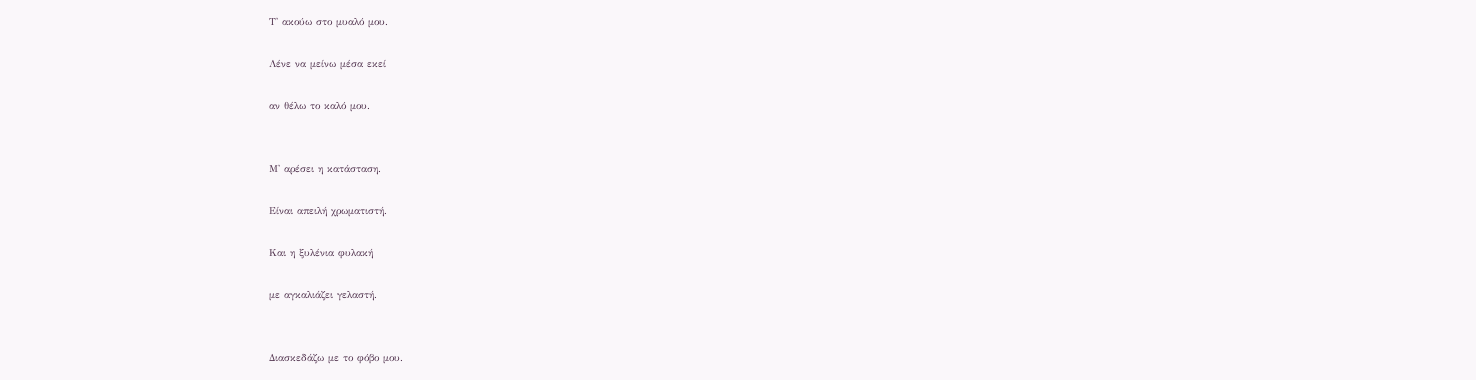Τ' ακούω στο μυαλό μου.

Λένε να μείνω μέσα εκεί

αν θέλω το καλό μου.


Μ' αρέσει η κατάσταση.

Είναι απειλή χρωματιστή.

Και η ξυλένια φυλακή

με αγκαλιάζει γελαστή.


Διασκεδάζω με το φόβο μου.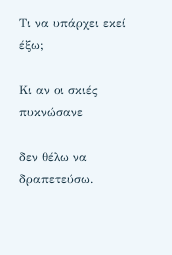Τι να υπάρχει εκεί έξω;

Κι αν οι σκιές πυκνώσανε

δεν θέλω να δραπετεύσω.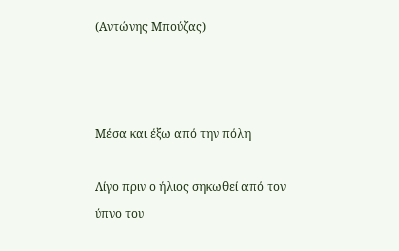(Αντώνης Μπούζας)



Μέσα και έξω από την πόλη

Λίγο πριν ο ήλιος σηκωθεί από τον ύπνο του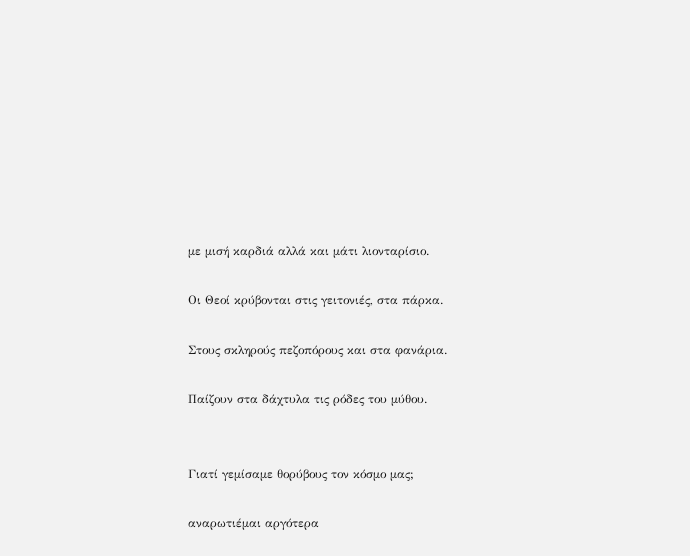με μισή καρδιά αλλά και μάτι λιονταρίσιο.

Οι Θεοί κρύβονται στις γειτονιές, στα πάρκα.

Στους σκληρούς πεζοπόρους και στα φανάρια.

Παίζουν στα δάχτυλα τις ρόδες του μύθου.


Γιατί γεμίσαμε θορύβους τον κόσμο μας;

αναρωτιέμαι αργότερα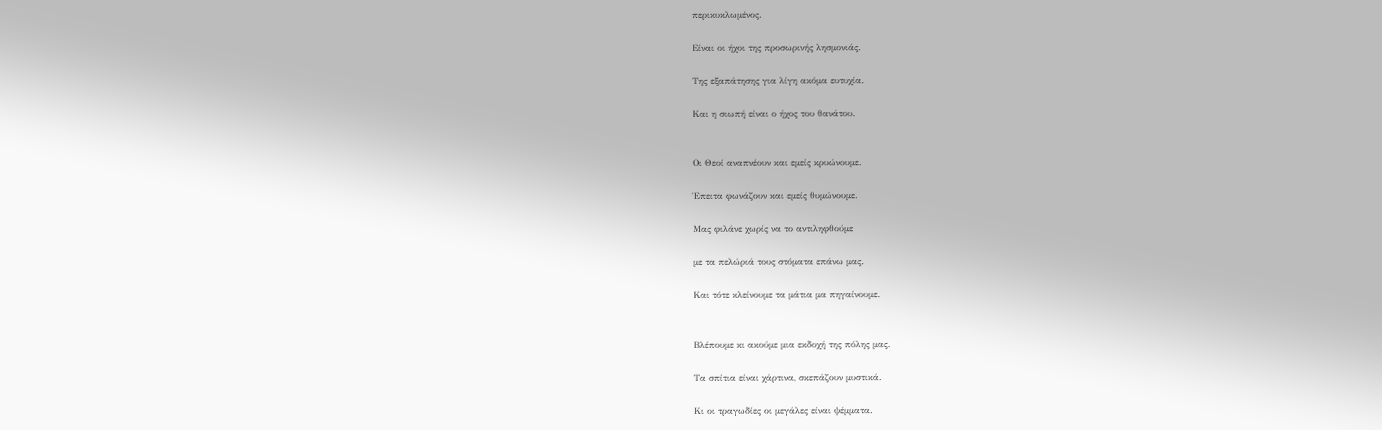περικυκλωμένος.

Είναι οι ήχοι της προσωρινής λησμονιάς.

Της εξαπάτησης για λίγη ακόμα ευτυχία.

Και η σιωπή είναι ο ήχος του θανάτου.


Οι Θεοί αναπνέουν και εμείς κρυώνουμε.

Έπειτα φωνάζουν και εμείς θυμώνουμε.

Μας φιλάνε χωρίς να το αντιληφθούμε

με τα πελώριά τους στόματα επάνω μας.

Και τότε κλείνουμε τα μάτια μα πηγαίνουμε.


Βλέπουμε κι ακούμε μια εκδοχή της πόλης μας.

Τα σπίτια είναι χάρτινα, σκεπάζουν μυστικά.

Κι οι τραγωδίες οι μεγάλες είναι ψέμματα.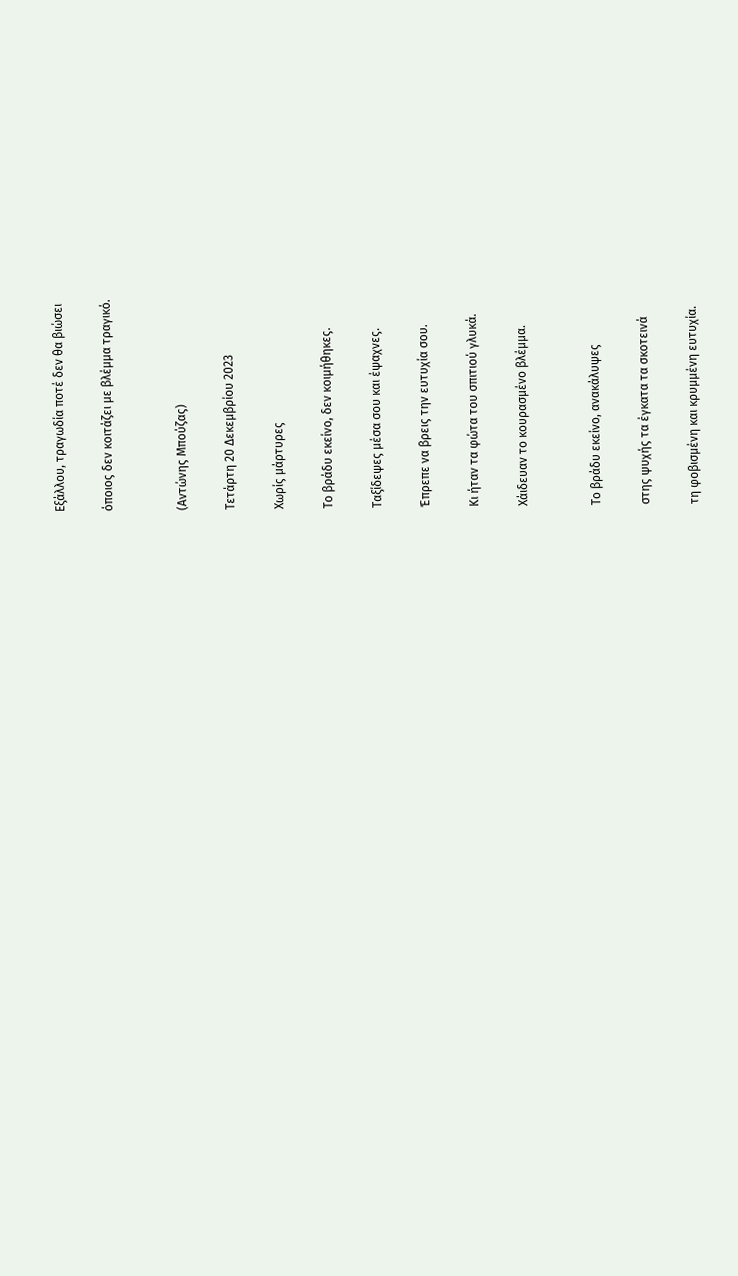Εξάλλου, τραγωδία ποτέ δεν θα βιώσει

όποιος δεν κοιτάζει με βλέμμα τραγικό.


(Αντώνης Μπούζας)

Τετάρτη 20 Δεκεμβρίου 2023

Χωρίς μάρτυρες

Το βράδυ εκείνο, δεν κοιμήθηκες.

Ταξίδεψες μέσα σου και έψαχνες.

Έπρεπε να βρεις την ευτυχία σου.

Κι ήταν τα φώτα του σπιτιού γλυκά.

Χάιδευαν το κουρασμένο βλέμμα.


Το βράδυ εκείνο, ανακάλυψες

στης ψυχής τα έγκατα τα σκοτεινά

τη φοβισμένη και κρυμμένη ευτυχία.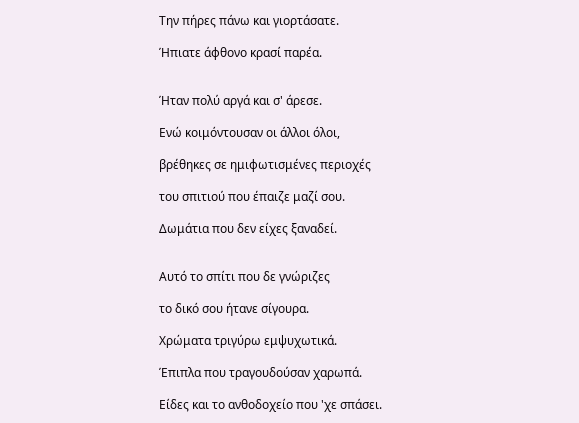Την πήρες πάνω και γιορτάσατε.

Ήπιατε άφθονο κρασί παρέα.


Ήταν πολύ αργά και σ' άρεσε.

Ενώ κοιμόντουσαν οι άλλοι όλοι,

βρέθηκες σε ημιφωτισμένες περιοχές

του σπιτιού που έπαιζε μαζί σου.

Δωμάτια που δεν είχες ξαναδεί.


Αυτό το σπίτι που δε γνώριζες

το δικό σου ήτανε σίγουρα.

Χρώματα τριγύρω εμψυχωτικά.

Έπιπλα που τραγουδούσαν χαρωπά.

Είδες και το ανθοδοχείο που 'χε σπάσει.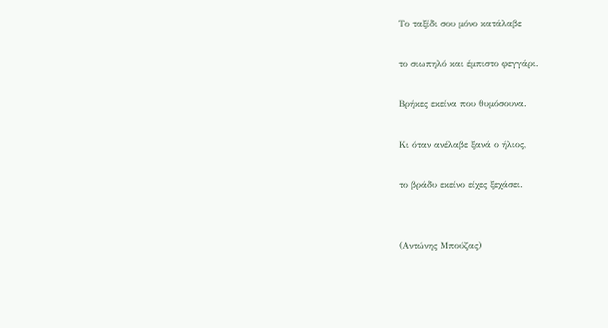Το ταξίδι σου μόνο κατάλαβε

το σιωπηλό και έμπιστο φεγγάρι.

Βρήκες εκείνα που θυμόσουνα.

Κι όταν ανέλαβε ξανά ο ήλιος,

το βράδυ εκείνο είχες ξεχάσει.


(Αντώνης Μπούζας)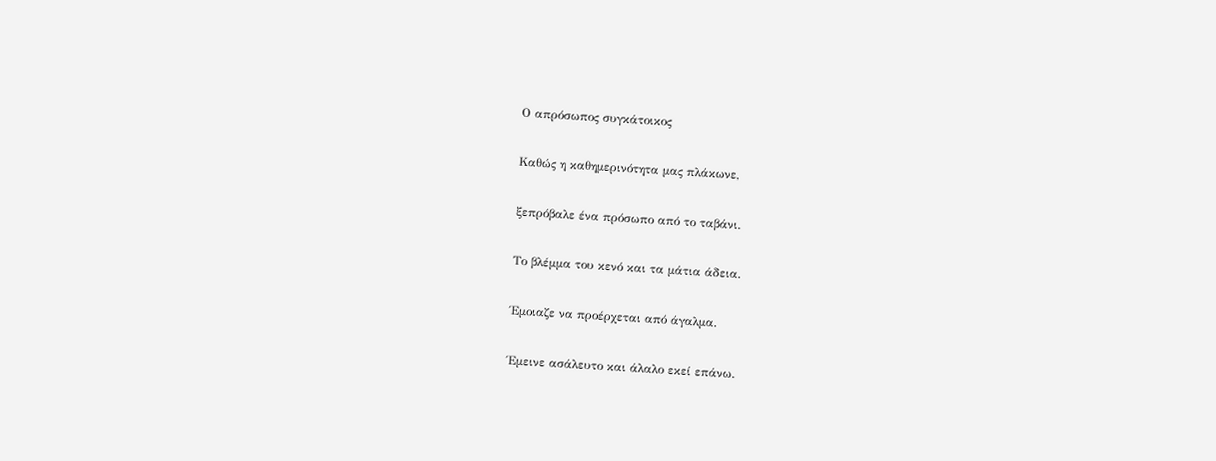Ο απρόσωπος συγκάτοικος

Καθώς η καθημερινότητα μας πλάκωνε,

ξεπρόβαλε ένα πρόσωπο από το ταβάνι.

Το βλέμμα του κενό και τα μάτια άδεια.

Έμοιαζε να προέρχεται από άγαλμα.

Έμεινε ασάλευτο και άλαλο εκεί επάνω.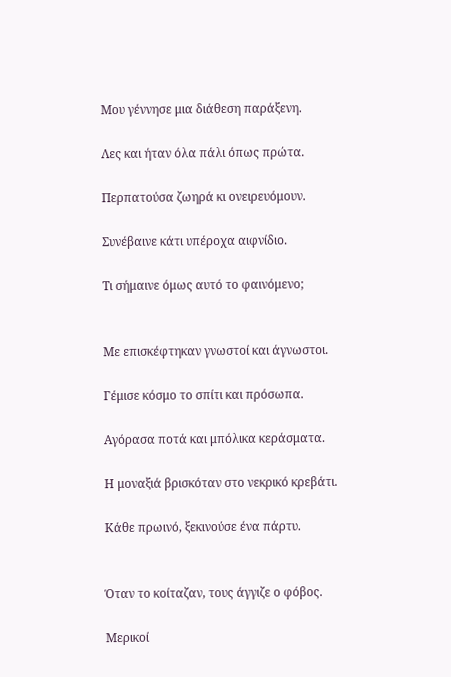Μου γέννησε μια διάθεση παράξενη.

Λες και ήταν όλα πάλι όπως πρώτα.

Περπατούσα ζωηρά κι ονειρευόμουν.

Συνέβαινε κάτι υπέροχα αιφνίδιο.

Τι σήμαινε όμως αυτό το φαινόμενο;


Με επισκέφτηκαν γνωστοί και άγνωστοι.

Γέμισε κόσμο το σπίτι και πρόσωπα.

Αγόρασα ποτά και μπόλικα κεράσματα.

Η μοναξιά βρισκόταν στο νεκρικό κρεβάτι.

Κάθε πρωινό, ξεκινούσε ένα πάρτυ.


Όταν το κοίταζαν, τους άγγιζε ο φόβος.

Μερικοί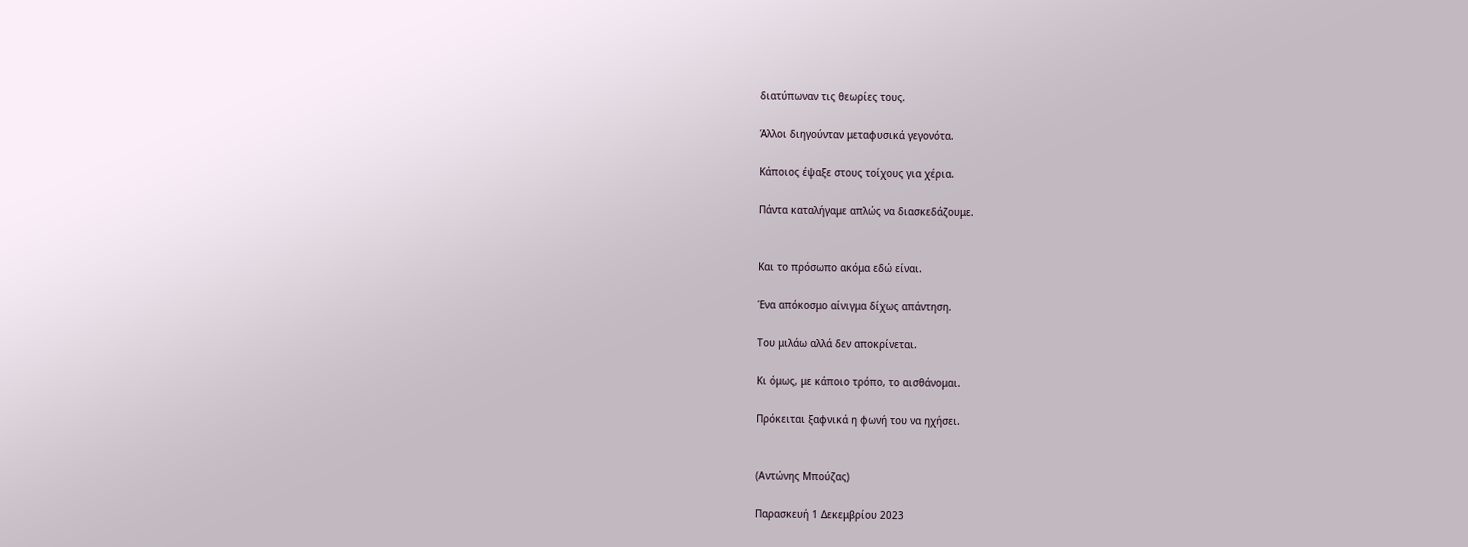διατύπωναν τις θεωρίες τους.

Άλλοι διηγούνταν μεταφυσικά γεγονότα.

Κάποιος έψαξε στους τοίχους για χέρια.

Πάντα καταλήγαμε απλώς να διασκεδάζουμε.


Και το πρόσωπο ακόμα εδώ είναι.

Ένα απόκοσμο αίνιγμα δίχως απάντηση.

Του μιλάω αλλά δεν αποκρίνεται.

Κι όμως, με κάποιο τρόπο, το αισθάνομαι.

Πρόκειται ξαφνικά η φωνή του να ηχήσει.


(Αντώνης Μπούζας)

Παρασκευή 1 Δεκεμβρίου 2023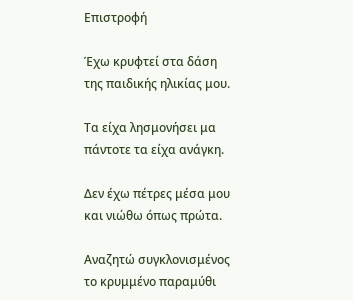Επιστροφή

Έχω κρυφτεί στα δάση της παιδικής ηλικίας μου.

Τα είχα λησμονήσει μα πάντοτε τα είχα ανάγκη.

Δεν έχω πέτρες μέσα μου και νιώθω όπως πρώτα.

Αναζητώ συγκλονισμένος το κρυμμένο παραμύθι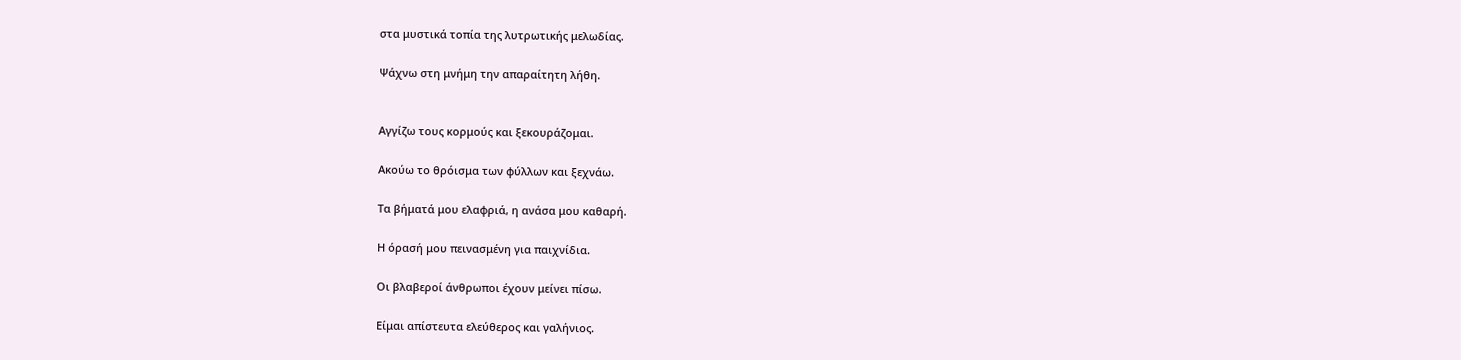στα μυστικά τοπία της λυτρωτικής μελωδίας.

Ψάχνω στη μνήμη την απαραίτητη λήθη.


Αγγίζω τους κορμούς και ξεκουράζομαι.

Ακούω το θρόισμα των φύλλων και ξεχνάω.

Τα βήματά μου ελαφριά, η ανάσα μου καθαρή.

Η όρασή μου πεινασμένη για παιχνίδια.

Οι βλαβεροί άνθρωποι έχουν μείνει πίσω.

Είμαι απίστευτα ελεύθερος και γαλήνιος.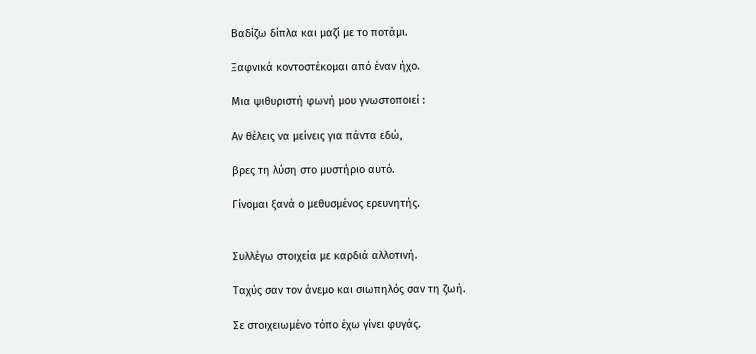Βαδίζω δίπλα και μαζί με το ποτάμι.

Ξαφνικά κοντοστέκομαι από έναν ήχο.

Μια ψιθυριστή φωνή μου γνωστοποιεί :

Αν θέλεις να μείνεις για πάντα εδώ,

βρες τη λύση στο μυστήριο αυτό.

Γίνομαι ξανά ο μεθυσμένος ερευνητής.


Συλλέγω στοιχεία με καρδιά αλλοτινή.

Ταχύς σαν τον άνεμο και σιωπηλός σαν τη ζωή.

Σε στοιχειωμένο τόπο έχω γίνει φυγάς.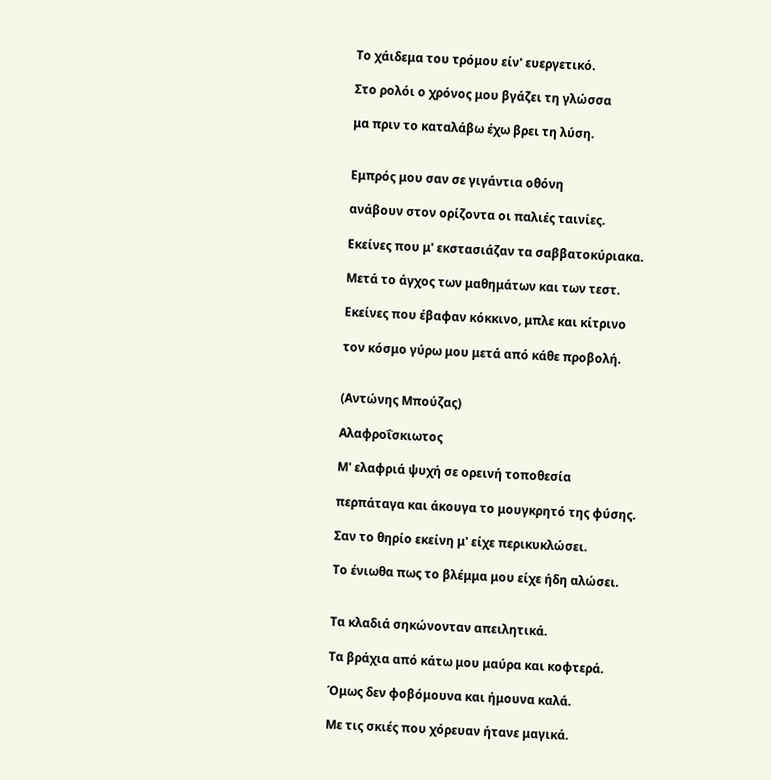Το χάιδεμα του τρόμου είν' ευεργετικό.

Στο ρολόι ο χρόνος μου βγάζει τη γλώσσα

μα πριν το καταλάβω έχω βρει τη λύση.


Εμπρός μου σαν σε γιγάντια οθόνη

ανάβουν στον ορίζοντα οι παλιές ταινίες.

Εκείνες που μ' εκστασιάζαν τα σαββατοκύριακα.

Μετά το άγχος των μαθημάτων και των τεστ.

Εκείνες που έβαφαν κόκκινο, μπλε και κίτρινο

τον κόσμο γύρω μου μετά από κάθε προβολή.


(Αντώνης Μπούζας)

Αλαφροΐσκιωτος

Μ' ελαφριά ψυχή σε ορεινή τοποθεσία

περπάταγα και άκουγα το μουγκρητό της φύσης.

Σαν το θηρίο εκείνη μ' είχε περικυκλώσει.

Το ένιωθα πως το βλέμμα μου είχε ήδη αλώσει.


Τα κλαδιά σηκώνονταν απειλητικά.

Τα βράχια από κάτω μου μαύρα και κοφτερά.

Όμως δεν φοβόμουνα και ήμουνα καλά.

Με τις σκιές που χόρευαν ήτανε μαγικά.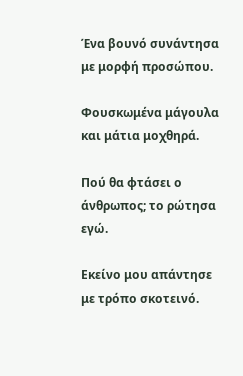Ένα βουνό συνάντησα με μορφή προσώπου.

Φουσκωμένα μάγουλα και μάτια μοχθηρά.

Πού θα φτάσει ο άνθρωπος; το ρώτησα εγώ.

Εκείνο μου απάντησε με τρόπο σκοτεινό.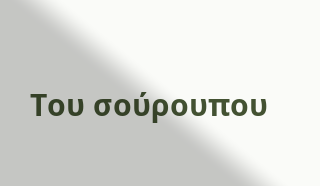Του σούρουπου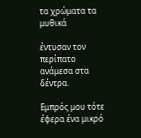τα χρώματα τα μυθικά

έντυσαν τον περίπατο ανάμεσα στα δέντρα.

Εμπρός μου τότε έφερα ένα μικρό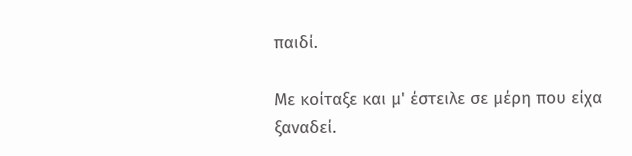παιδί.

Με κοίταξε και μ' έστειλε σε μέρη που είχα ξαναδεί.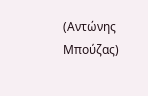(Αντώνης Μπούζας)